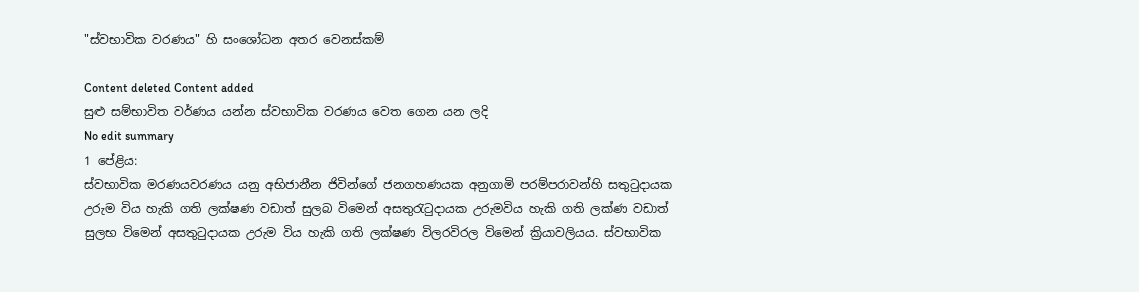"ස්වභාවික වරණය" හි සංශෝධන අතර වෙනස්කම්

Content deleted Content added
සුළු සම්භාවිත වර්ණය යන්න ස්වභාවික වරණය වෙත ගෙන යන ලදි
No edit summary
1 පේළිය:
ස්වභාවික මරණයවරණය යනු අභිජානීන ජිවින්ගේ ජනගහණයක අනුගාමි පරම්පරාවන්හි සතුටුදායක උරුම විය හැකි ගති ලක්ෂණ වඩාත් සුලබ විමෙන් අසතුරැටුදායක උරුමවිය හැකි ගති ලක්ණ වඩාත් සුලභ විමෙන් අසතුටුදායක උරුම විය හැකි ගති ලක්ෂණ විලරවිරල විමෙන් ක්‍රියාවලියය. ස්වභාවික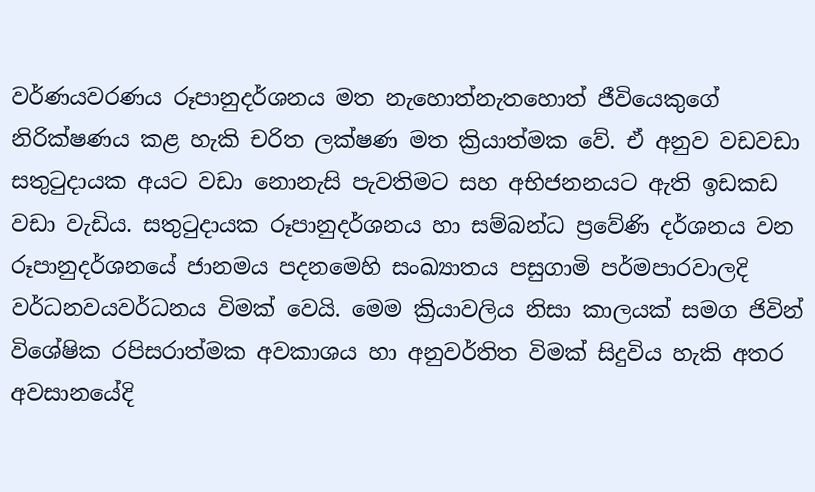වර්ණයවරණය රූපානුදර්ශනය මත නැහොත්නැතහොත් ජීවියෙකුගේ නිරික්ෂණය කළ හැකි චරිත ලක්ෂණ මත ක්‍රියාත්මක වේ. ඒ අනුව වඩවඩා සතුටුදායක අයට වඩා නොනැසි පැවතිමට සහ අභිජනනයට ඇති ඉඩකඩ වඩා වැඩිය. සතුටුදායක රූපානුදර්ශනය හා සම්බන්ධ ප්‍රවේණි දර්ශනය වන රූපානුදර්ශනයේ ජානමය පදනමෙහි සංඛ්‍යාතය පසුගාමි පර්මපාරවාලදි වර්ධනවයවර්ධනය විමක් වෙයි. මෙම ක්‍රියාවලිය නිසා කාලයක් සමග ජිවින් විශේෂික රපිසරාත්මක අවකාශය හා අනුවර්තිත විමක් සිදුවිය හැකි අතර අවසානයේදි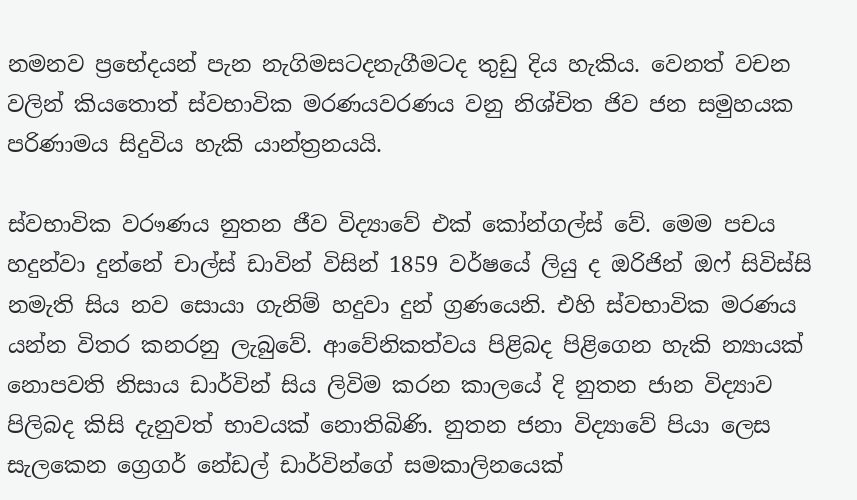නමනව ප්‍රභේදයන් පැන නැගිමසටදනැගීමටද තුඩු දිය හැකිය. වෙනත් වචන වලින් කියතොත් ස්වභාවික මරණයවරණය වනු නිශ්චිත ජිව ජන සමුහයක පරිණාමය සිදුවිය හැකි යාන්ත්‍රනයයි.

ස්වභාවික වරෟණය නුතන ජීව විද්‍යාවේ එක් කෝන්ගල්ස් වේ. මෙම පචය හදුන්වා දුන්නේ චාල්ස් ඩාවින් විසින් 1859 වර්ෂයේ ලියු ද ඔරිජින් ඔෆ් සිවිස්සි නමැති සිය නව සොයා ගැනිම් හදුවා දුන් ග්‍රණයෙනි. එහි ස්වභාවික මරණය යන්න විතර කනරනු ලැබුවේ. ආවේනිකත්වය පිළිබද පිළිගෙන හැකි න්‍යායක් නොපවති නිසාය ඩාර්වින් සිය ලිවිම කරන කාලයේ දි නුතන ජාන විද්‍යාව පිලිබද කිසි දැනුවත් භාවයක් නොතිබිණි. නුතන ජනා විද්‍යාවේ පියා ලෙස සැලකෙන ග්‍රෙගර් නේඩල් ඩාර්වින්ගේ සමකාලිනයෙක්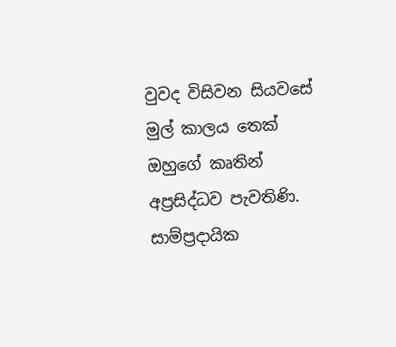වුවද විසිවන සියවසේ මුල් කාලය තෙක් ඔහුගේ කෘතින් අප්‍රසිද්ධව පැවතිණි. සාම්ප්‍රදායික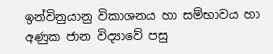ඉන්විනුයානු විකාශනය හා සම්භාවය හා අණුක ජාන විද්‍යාවේ පසු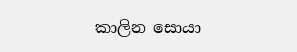කාලින සොයා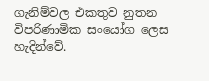ගැනිම්වල එකතුව නුතන විපරිණාමික සංයෝග ලෙස හැදින්වේ.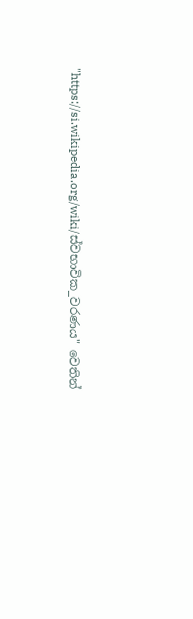"https://si.wikipedia.org/wiki/ස්වභාවික_වරණය" වෙතින්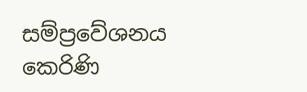සම්ප්‍රවේශනය කෙරිණි